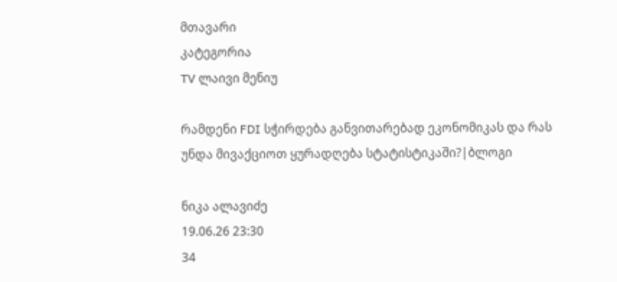მთავარი
კატეგორია
TV ლაივი მენიუ

რამდენი FDI სჭირდება განვითარებად ეკონომიკას და რას უნდა მივაქციოთ ყურადღება სტატისტიკაში?|ბლოგი

ნიკა ალავიძე
19.06.26 23:30
34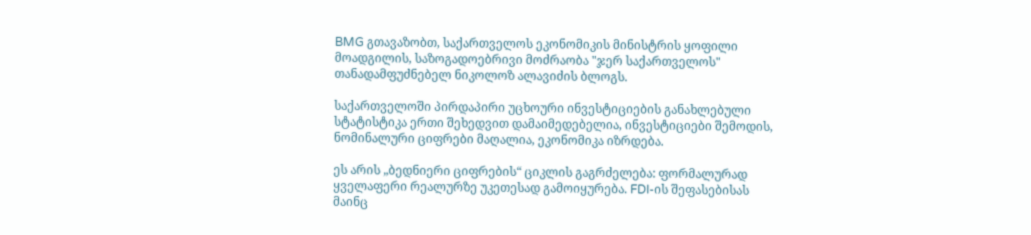BMG გთავაზობთ, საქართველოს ეკონომიკის მინისტრის ყოფილი მოადგილის, საზოგადოებრივი მოძრაობა "ჯერ საქართველოს" თანადამფუძნებელ ნიკოლოზ ალავიძის ბლოგს.

საქართველოში პირდაპირი უცხოური ინვესტიციების განახლებული სტატისტიკა ერთი შეხედვით დამაიმედებელია, ინვესტიციები შემოდის, ნომინალური ციფრები მაღალია, ეკონომიკა იზრდება.

ეს არის „ბედნიერი ციფრების“ ციკლის გაგრძელება: ფორმალურად ყველაფერი რეალურზე უკეთესად გამოიყურება. FDI-ის შეფასებისას მაინც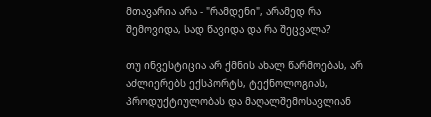მთავარია არა - "რამდენი", არამედ რა შემოვიდა, სად წავიდა და რა შეცვალა?

თუ ინვესტიცია არ ქმნის ახალ წარმოებას, არ აძლიერებს ექსპორტს, ტექნოლოგიას, პროდუქტიულობას და მაღალშემოსავლიან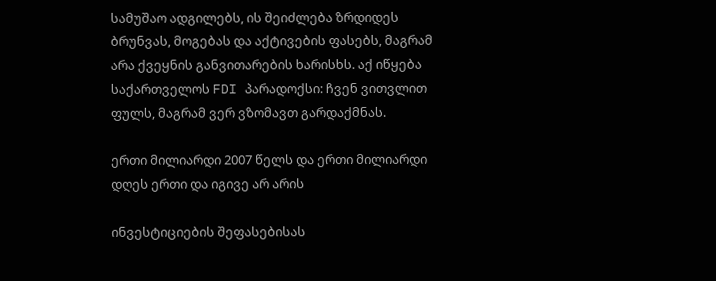სამუშაო ადგილებს, ის შეიძლება ზრდიდეს ბრუნვას, მოგებას და აქტივების ფასებს, მაგრამ არა ქვეყნის განვითარების ხარისხს. აქ იწყება საქართველოს FDI პარადოქსი: ჩვენ ვითვლით ფულს, მაგრამ ვერ ვზომავთ გარდაქმნას.

ერთი მილიარდი 2007 წელს და ერთი მილიარდი დღეს ერთი და იგივე არ არის

ინვესტიციების შეფასებისას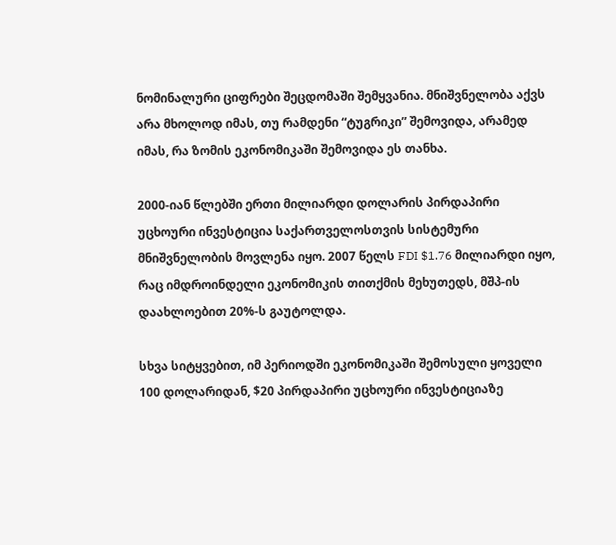ნომინალური ციფრები შეცდომაში შემყვანია. მნიშვნელობა აქვს არა მხოლოდ იმას, თუ რამდენი “ტუგრიკი” შემოვიდა, არამედ იმას, რა ზომის ეკონომიკაში შემოვიდა ეს თანხა.

2000-იან წლებში ერთი მილიარდი დოლარის პირდაპირი უცხოური ინვესტიცია საქართველოსთვის სისტემური მნიშვნელობის მოვლენა იყო. 2007 წელს FDI $1.76 მილიარდი იყო, რაც იმდროინდელი ეკონომიკის თითქმის მეხუთედს, მშპ-ის დაახლოებით 20%-ს გაუტოლდა.

სხვა სიტყვებით, იმ პერიოდში ეკონომიკაში შემოსული ყოველი 100 დოლარიდან, $20 პირდაპირი უცხოური ინვესტიციაზე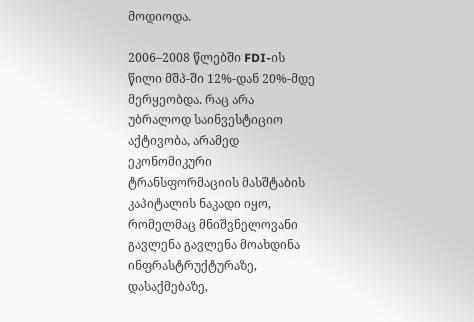მოდიოდა.

2006–2008 წლებში FDI-ის წილი მშპ-ში 12%-დან 20%-მდე მერყეობდა. რაც არა უბრალოდ საინვესტიციო აქტივობა, არამედ ეკონომიკური ტრანსფორმაციის მასშტაბის კაპიტალის ნაკადი იყო, რომელმაც მნიშვნელოვანი გავლენა გავლენა მოახდინა ინფრასტრუქტურაზე, დასაქმებაზე,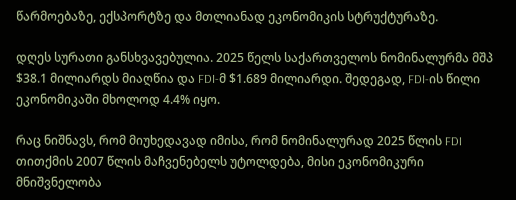წარმოებაზე, ექსპორტზე და მთლიანად ეკონომიკის სტრუქტურაზე.

დღეს სურათი განსხვავებულია. 2025 წელს საქართველოს ნომინალურმა მშპ $38.1 მილიარდს მიაღწია და FDI-მ $1.689 მილიარდი. შედეგად, FDI-ის წილი ეკონომიკაში მხოლოდ 4.4% იყო.

რაც ნიშნავს, რომ მიუხედავად იმისა, რომ ნომინალურად 2025 წლის FDI თითქმის 2007 წლის მაჩვენებელს უტოლდება, მისი ეკონომიკური მნიშვნელობა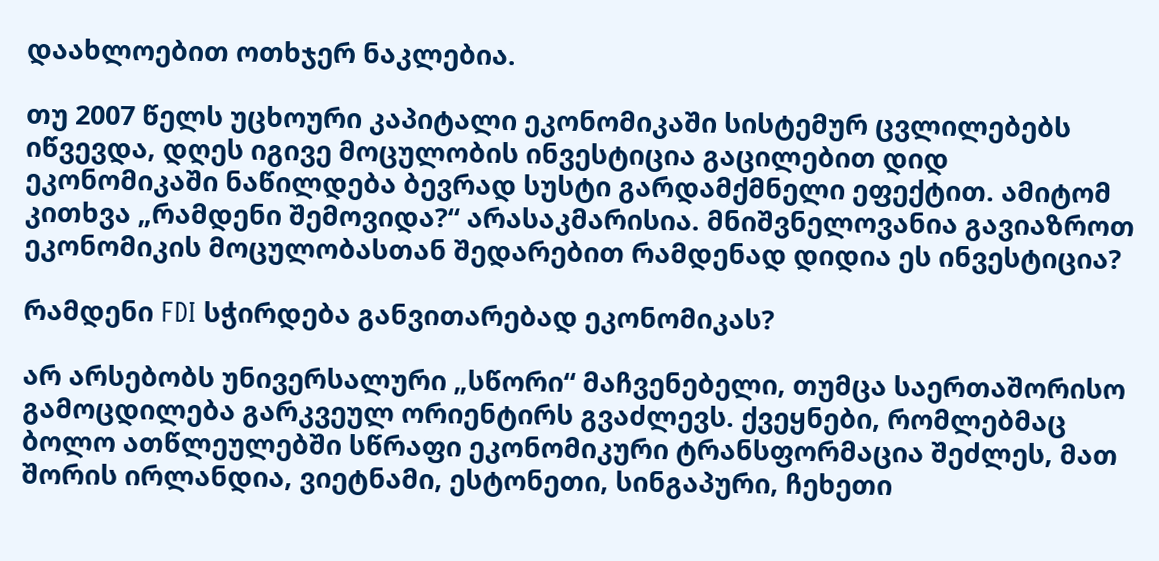დაახლოებით ოთხჯერ ნაკლებია.

თუ 2007 წელს უცხოური კაპიტალი ეკონომიკაში სისტემურ ცვლილებებს იწვევდა, დღეს იგივე მოცულობის ინვესტიცია გაცილებით დიდ ეკონომიკაში ნაწილდება ბევრად სუსტი გარდამქმნელი ეფექტით. ამიტომ კითხვა „რამდენი შემოვიდა?“ არასაკმარისია. მნიშვნელოვანია გავიაზროთ ეკონომიკის მოცულობასთან შედარებით რამდენად დიდია ეს ინვესტიცია?

რამდენი FDI სჭირდება განვითარებად ეკონომიკას?

არ არსებობს უნივერსალური „სწორი“ მაჩვენებელი, თუმცა საერთაშორისო გამოცდილება გარკვეულ ორიენტირს გვაძლევს. ქვეყნები, რომლებმაც ბოლო ათწლეულებში სწრაფი ეკონომიკური ტრანსფორმაცია შეძლეს, მათ შორის ირლანდია, ვიეტნამი, ესტონეთი, სინგაპური, ჩეხეთი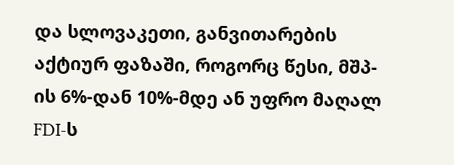და სლოვაკეთი, განვითარების აქტიურ ფაზაში, როგორც წესი, მშპ-ის 6%-დან 10%-მდე ან უფრო მაღალ FDI-ს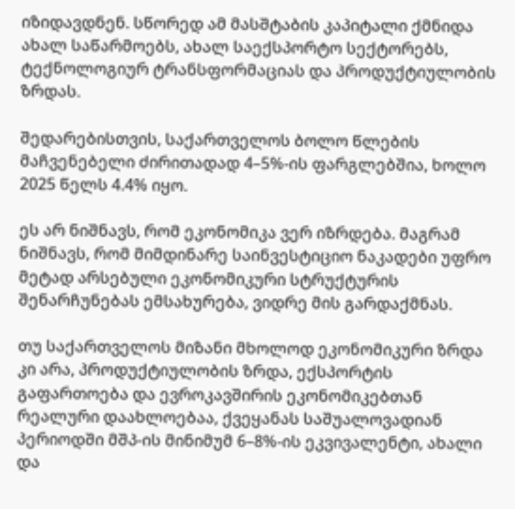იზიდავდნენ. სწორედ ამ მასშტაბის კაპიტალი ქმნიდა ახალ საწარმოებს, ახალ საექსპორტო სექტორებს, ტექნოლოგიურ ტრანსფორმაციას და პროდუქტიულობის ზრდას.

შედარებისთვის, საქართველოს ბოლო წლების მაჩვენებელი ძირითადად 4–5%-ის ფარგლებშია, ხოლო 2025 წელს 4.4% იყო.

ეს არ ნიშნავს, რომ ეკონომიკა ვერ იზრდება. მაგრამ ნიშნავს, რომ მიმდინარე საინვესტიციო ნაკადები უფრო მეტად არსებული ეკონომიკური სტრუქტურის შენარჩუნებას ემსახურება, ვიდრე მის გარდაქმნას.

თუ საქართველოს მიზანი მხოლოდ ეკონომიკური ზრდა კი არა, პროდუქტიულობის ზრდა, ექსპორტის გაფართოება და ევროკავშირის ეკონომიკებთან რეალური დაახლოებაა, ქვეყანას საშუალოვადიან პერიოდში მშპ-ის მინიმუმ 6–8%-ის ეკვივალენტი, ახალი და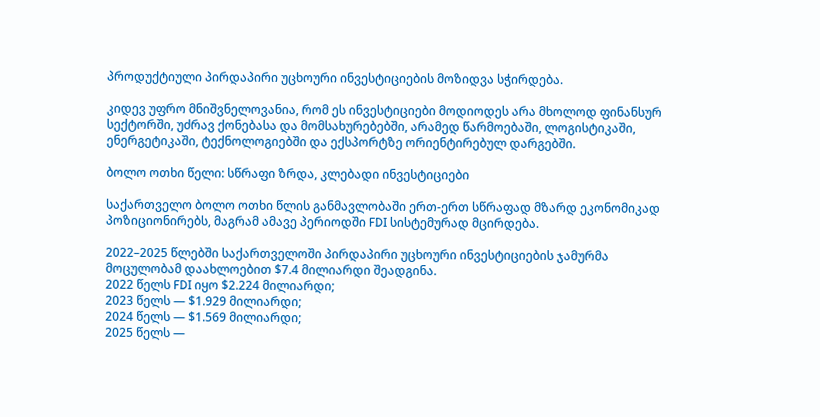პროდუქტიული პირდაპირი უცხოური ინვესტიციების მოზიდვა სჭირდება.

კიდევ უფრო მნიშვნელოვანია, რომ ეს ინვესტიციები მოდიოდეს არა მხოლოდ ფინანსურ სექტორში, უძრავ ქონებასა და მომსახურებებში, არამედ წარმოებაში, ლოგისტიკაში, ენერგეტიკაში, ტექნოლოგიებში და ექსპორტზე ორიენტირებულ დარგებში.

ბოლო ოთხი წელი: სწრაფი ზრდა, კლებადი ინვესტიციები

საქართველო ბოლო ოთხი წლის განმავლობაში ერთ-ერთ სწრაფად მზარდ ეკონომიკად პოზიციონირებს, მაგრამ ამავე პერიოდში FDI სისტემურად მცირდება.

2022–2025 წლებში საქართველოში პირდაპირი უცხოური ინვესტიციების ჯამურმა მოცულობამ დაახლოებით $7.4 მილიარდი შეადგინა.
2022 წელს FDI იყო $2.224 მილიარდი;
2023 წელს — $1.929 მილიარდი;
2024 წელს — $1.569 მილიარდი;
2025 წელს —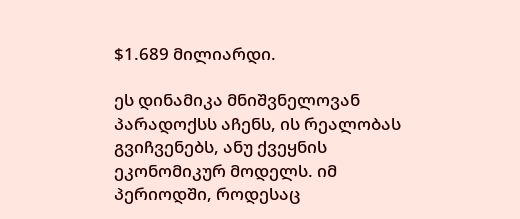$1.689 მილიარდი.

ეს დინამიკა მნიშვნელოვან პარადოქსს აჩენს, ის რეალობას გვიჩვენებს, ანუ ქვეყნის ეკონომიკურ მოდელს. იმ პერიოდში, როდესაც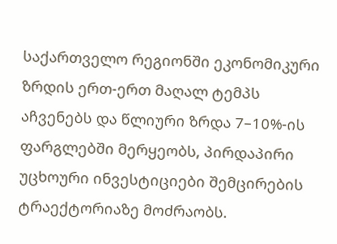საქართველო რეგიონში ეკონომიკური ზრდის ერთ-ერთ მაღალ ტემპს აჩვენებს და წლიური ზრდა 7–10%-ის ფარგლებში მერყეობს, პირდაპირი უცხოური ინვესტიციები შემცირების ტრაექტორიაზე მოძრაობს.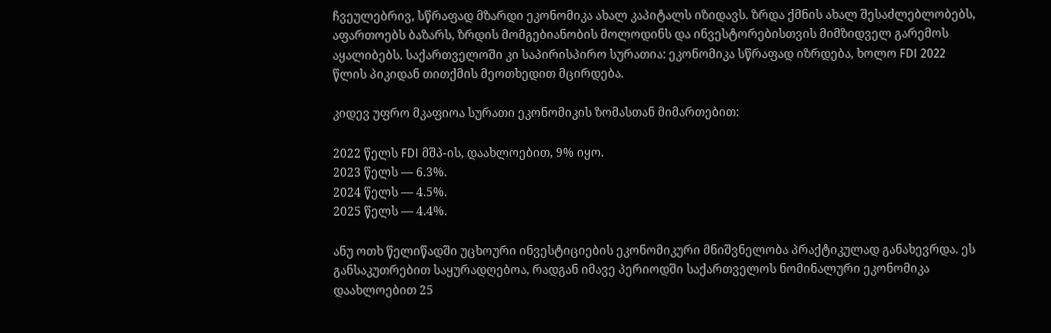ჩვეულებრივ, სწრაფად მზარდი ეკონომიკა ახალ კაპიტალს იზიდავს. ზრდა ქმნის ახალ შესაძლებლობებს, აფართოებს ბაზარს, ზრდის მომგებიანობის მოლოდინს და ინვესტორებისთვის მიმზიდველ გარემოს აყალიბებს. საქართველოში კი საპირისპირო სურათია: ეკონომიკა სწრაფად იზრდება, ხოლო FDI 2022 წლის პიკიდან თითქმის მეოთხედით მცირდება.

კიდევ უფრო მკაფიოა სურათი ეკონომიკის ზომასთან მიმართებით:

2022 წელს FDI მშპ-ის, დაახლოებით, 9% იყო.
2023 წელს — 6.3%.
2024 წელს — 4.5%.
2025 წელს — 4.4%.

ანუ ოთხ წელიწადში უცხოური ინვესტიციების ეკონომიკური მნიშვნელობა პრაქტიკულად განახევრდა. ეს განსაკუთრებით საყურადღებოა, რადგან იმავე პერიოდში საქართველოს ნომინალური ეკონომიკა დაახლოებით 25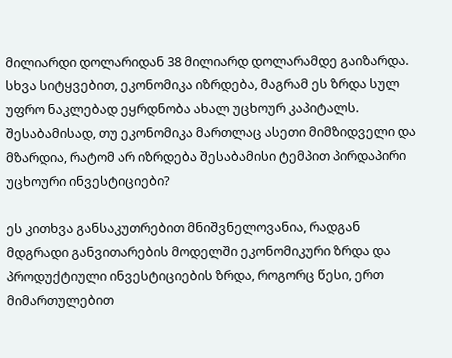მილიარდი დოლარიდან 38 მილიარდ დოლარამდე გაიზარდა. სხვა სიტყვებით, ეკონომიკა იზრდება, მაგრამ ეს ზრდა სულ უფრო ნაკლებად ეყრდნობა ახალ უცხოურ კაპიტალს. შესაბამისად, თუ ეკონომიკა მართლაც ასეთი მიმზიდველი და მზარდია, რატომ არ იზრდება შესაბამისი ტემპით პირდაპირი უცხოური ინვესტიციები?

ეს კითხვა განსაკუთრებით მნიშვნელოვანია, რადგან მდგრადი განვითარების მოდელში ეკონომიკური ზრდა და პროდუქტიული ინვესტიციების ზრდა, როგორც წესი, ერთ მიმართულებით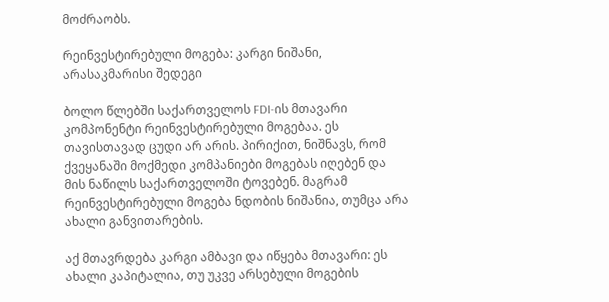მოძრაობს.

რეინვესტირებული მოგება: კარგი ნიშანი, არასაკმარისი შედეგი

ბოლო წლებში საქართველოს FDI-ის მთავარი კომპონენტი რეინვესტირებული მოგებაა. ეს თავისთავად ცუდი არ არის. პირიქით, ნიშნავს, რომ ქვეყანაში მოქმედი კომპანიები მოგებას იღებენ და მის ნაწილს საქართველოში ტოვებენ. მაგრამ რეინვესტირებული მოგება ნდობის ნიშანია, თუმცა არა ახალი განვითარების.

აქ მთავრდება კარგი ამბავი და იწყება მთავარი: ეს ახალი კაპიტალია, თუ უკვე არსებული მოგების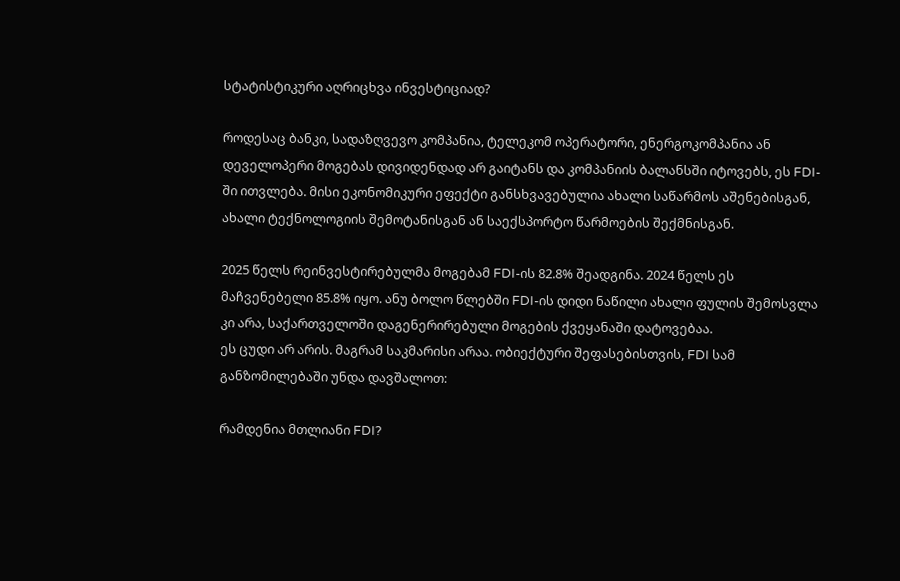სტატისტიკური აღრიცხვა ინვესტიციად?

როდესაც ბანკი, სადაზღვევო კომპანია, ტელეკომ ოპერატორი, ენერგოკომპანია ან დეველოპერი მოგებას დივიდენდად არ გაიტანს და კომპანიის ბალანსში იტოვებს, ეს FDI-ში ითვლება. მისი ეკონომიკური ეფექტი განსხვავებულია ახალი საწარმოს აშენებისგან, ახალი ტექნოლოგიის შემოტანისგან ან საექსპორტო წარმოების შექმნისგან.

2025 წელს რეინვესტირებულმა მოგებამ FDI-ის 82.8% შეადგინა. 2024 წელს ეს მაჩვენებელი 85.8% იყო. ანუ ბოლო წლებში FDI-ის დიდი ნაწილი ახალი ფულის შემოსვლა კი არა, საქართველოში დაგენერირებული მოგების ქვეყანაში დატოვებაა.
ეს ცუდი არ არის. მაგრამ საკმარისი არაა. ობიექტური შეფასებისთვის, FDI სამ განზომილებაში უნდა დავშალოთ:

რამდენია მთლიანი FDI?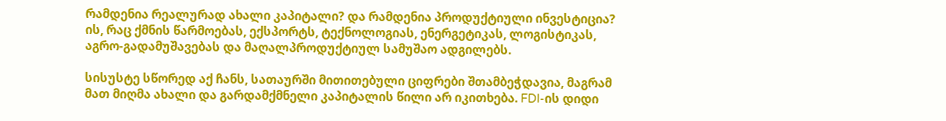რამდენია რეალურად ახალი კაპიტალი? და რამდენია პროდუქტიული ინვესტიცია? ის, რაც ქმნის წარმოებას, ექსპორტს, ტექნოლოგიას, ენერგეტიკას, ლოგისტიკას, აგრო-გადამუშავებას და მაღალპროდუქტიულ სამუშაო ადგილებს.

სისუსტე სწორედ აქ ჩანს, სათაურში მითითებული ციფრები შთამბეჭდავია, მაგრამ მათ მიღმა ახალი და გარდამქმნელი კაპიტალის წილი არ იკითხება. FDI-ის დიდი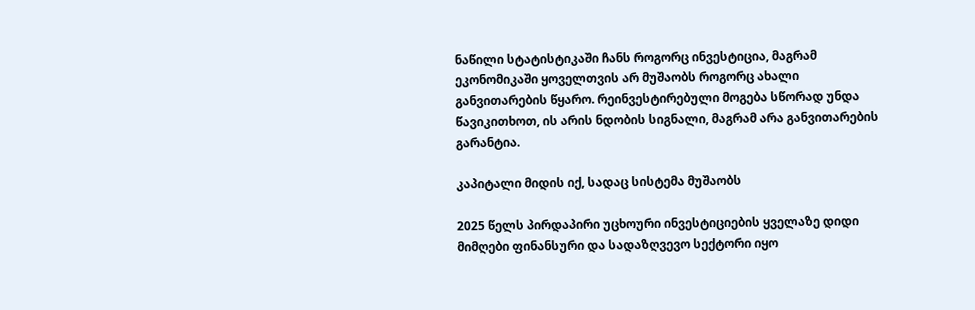ნაწილი სტატისტიკაში ჩანს როგორც ინვესტიცია, მაგრამ ეკონომიკაში ყოველთვის არ მუშაობს როგორც ახალი განვითარების წყარო. რეინვესტირებული მოგება სწორად უნდა წავიკითხოთ, ის არის ნდობის სიგნალი, მაგრამ არა განვითარების გარანტია.

კაპიტალი მიდის იქ, სადაც სისტემა მუშაობს

2025 წელს პირდაპირი უცხოური ინვესტიციების ყველაზე დიდი მიმღები ფინანსური და სადაზღვევო სექტორი იყო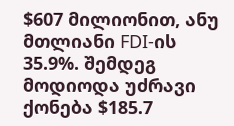$607 მილიონით, ანუ მთლიანი FDI-ის 35.9%. შემდეგ მოდიოდა უძრავი ქონება $185.7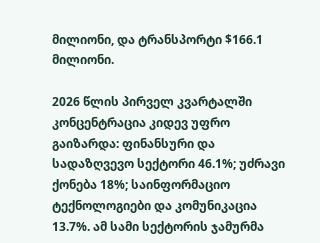მილიონი, და ტრანსპორტი $166.1 მილიონი.

2026 წლის პირველ კვარტალში კონცენტრაცია კიდევ უფრო გაიზარდა: ფინანსური და სადაზღვევო სექტორი 46.1%; უძრავი ქონება 18%; საინფორმაციო ტექნოლოგიები და კომუნიკაცია 13.7%. ამ სამი სექტორის ჯამურმა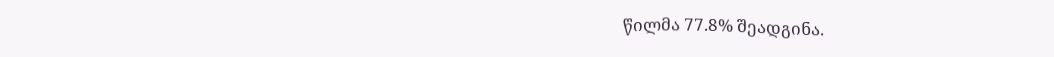წილმა 77.8% შეადგინა.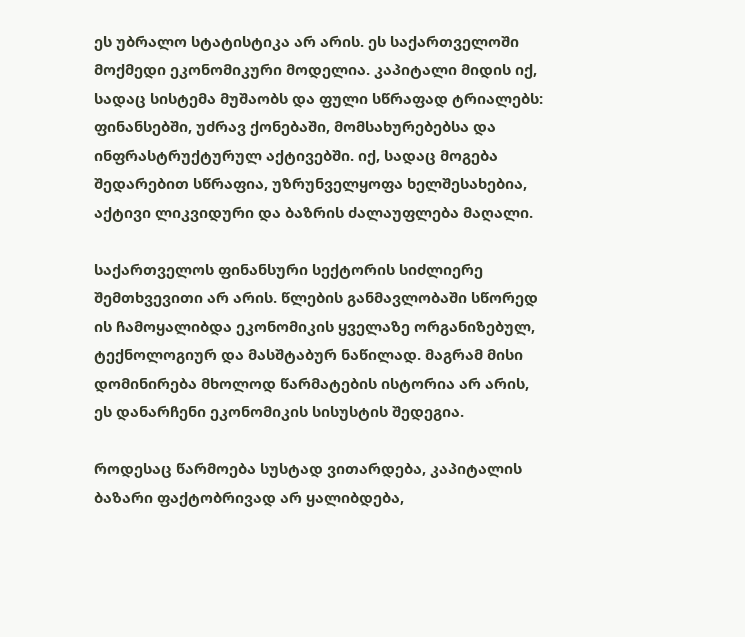ეს უბრალო სტატისტიკა არ არის. ეს საქართველოში მოქმედი ეკონომიკური მოდელია. კაპიტალი მიდის იქ, სადაც სისტემა მუშაობს და ფული სწრაფად ტრიალებს: ფინანსებში, უძრავ ქონებაში, მომსახურებებსა და ინფრასტრუქტურულ აქტივებში. იქ, სადაც მოგება შედარებით სწრაფია, უზრუნველყოფა ხელშესახებია, აქტივი ლიკვიდური და ბაზრის ძალაუფლება მაღალი.

საქართველოს ფინანსური სექტორის სიძლიერე შემთხვევითი არ არის. წლების განმავლობაში სწორედ ის ჩამოყალიბდა ეკონომიკის ყველაზე ორგანიზებულ, ტექნოლოგიურ და მასშტაბურ ნაწილად. მაგრამ მისი დომინირება მხოლოდ წარმატების ისტორია არ არის, ეს დანარჩენი ეკონომიკის სისუსტის შედეგია.

როდესაც წარმოება სუსტად ვითარდება, კაპიტალის ბაზარი ფაქტობრივად არ ყალიბდება,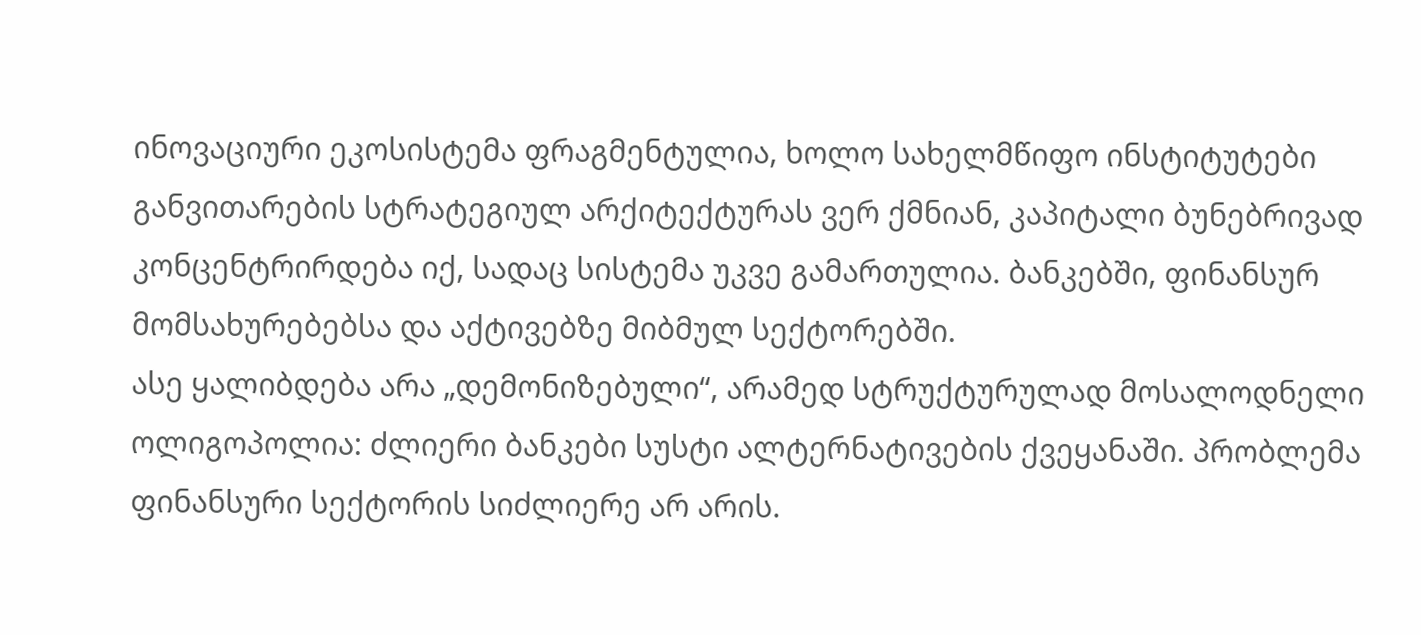ინოვაციური ეკოსისტემა ფრაგმენტულია, ხოლო სახელმწიფო ინსტიტუტები განვითარების სტრატეგიულ არქიტექტურას ვერ ქმნიან, კაპიტალი ბუნებრივად კონცენტრირდება იქ, სადაც სისტემა უკვე გამართულია. ბანკებში, ფინანსურ მომსახურებებსა და აქტივებზე მიბმულ სექტორებში.
ასე ყალიბდება არა „დემონიზებული“, არამედ სტრუქტურულად მოსალოდნელი ოლიგოპოლია: ძლიერი ბანკები სუსტი ალტერნატივების ქვეყანაში. პრობლემა ფინანსური სექტორის სიძლიერე არ არის.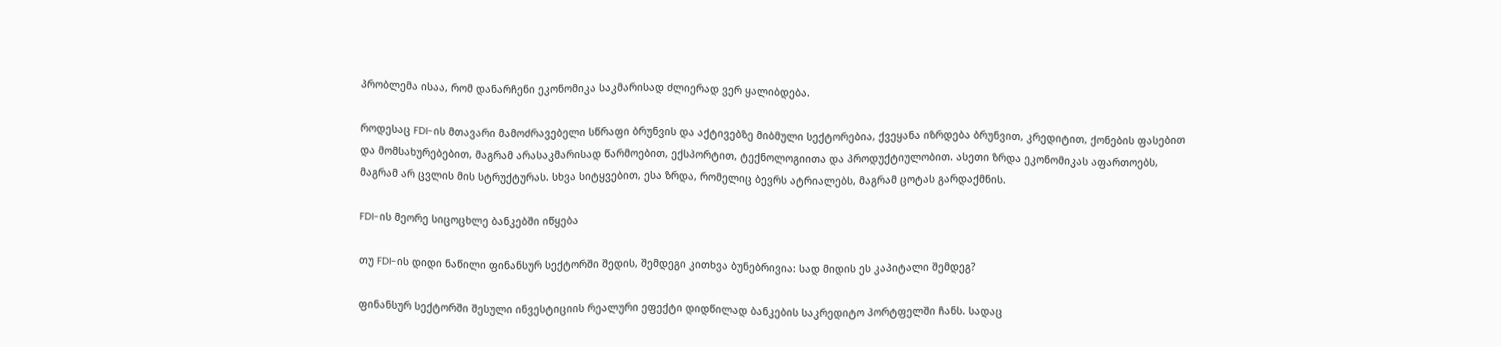პრობლემა ისაა, რომ დანარჩენი ეკონომიკა საკმარისად ძლიერად ვერ ყალიბდება.

როდესაც FDI-ის მთავარი მამოძრავებელი სწრაფი ბრუნვის და აქტივებზე მიბმული სექტორებია, ქვეყანა იზრდება ბრუნვით, კრედიტით, ქონების ფასებით და მომსახურებებით, მაგრამ არასაკმარისად წარმოებით, ექსპორტით, ტექნოლოგიითა და პროდუქტიულობით. ასეთი ზრდა ეკონომიკას აფართოებს, მაგრამ არ ცვლის მის სტრუქტურას. სხვა სიტყვებით, ესა ზრდა, რომელიც ბევრს ატრიალებს, მაგრამ ცოტას გარდაქმნის.

FDI-ის მეორე სიცოცხლე ბანკებში იწყება

თუ FDI-ის დიდი ნაწილი ფინანსურ სექტორში შედის, შემდეგი კითხვა ბუნებრივია: სად მიდის ეს კაპიტალი შემდეგ?

ფინანსურ სექტორში შესული ინვესტიციის რეალური ეფექტი დიდწილად ბანკების საკრედიტო პორტფელში ჩანს. სადაც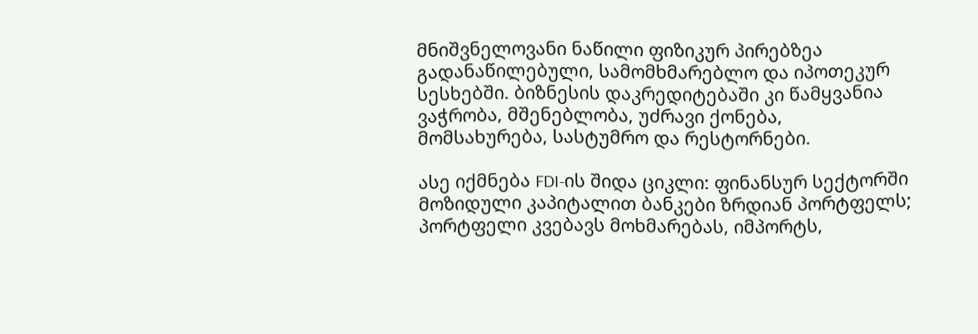მნიშვნელოვანი ნაწილი ფიზიკურ პირებზეა გადანაწილებული, სამომხმარებლო და იპოთეკურ სესხებში. ბიზნესის დაკრედიტებაში კი წამყვანია ვაჭრობა, მშენებლობა, უძრავი ქონება, მომსახურება, სასტუმრო და რესტორნები.

ასე იქმნება FDI-ის შიდა ციკლი: ფინანსურ სექტორში მოზიდული კაპიტალით ბანკები ზრდიან პორტფელს; პორტფელი კვებავს მოხმარებას, იმპორტს,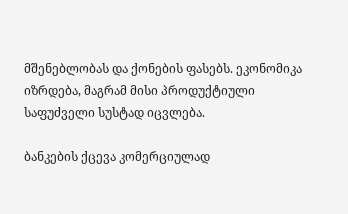მშენებლობას და ქონების ფასებს. ეკონომიკა იზრდება, მაგრამ მისი პროდუქტიული საფუძველი სუსტად იცვლება.

ბანკების ქცევა კომერციულად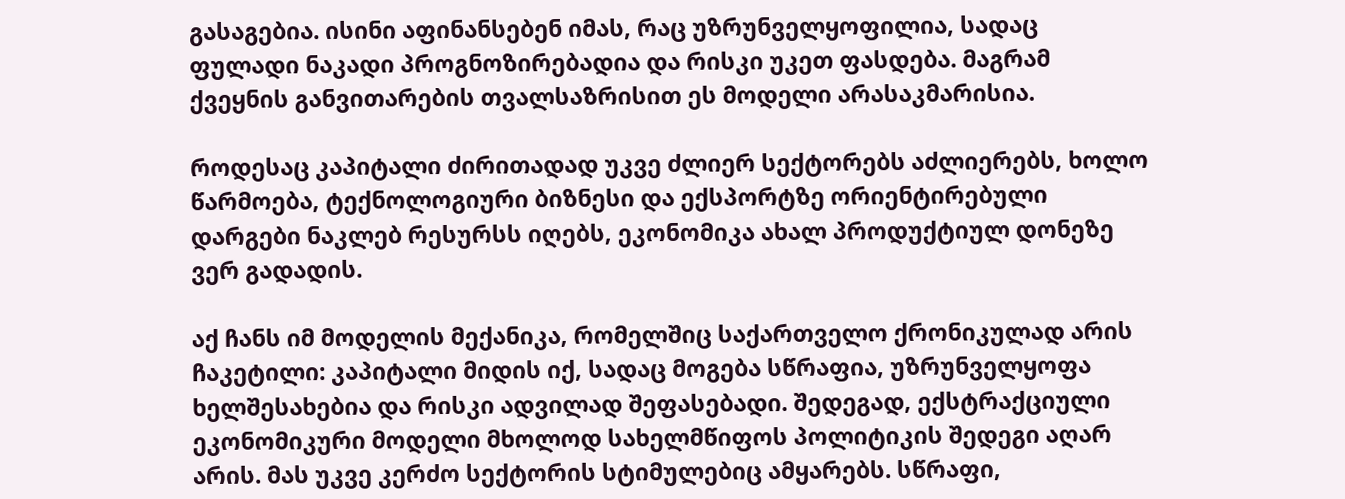გასაგებია. ისინი აფინანსებენ იმას, რაც უზრუნველყოფილია, სადაც ფულადი ნაკადი პროგნოზირებადია და რისკი უკეთ ფასდება. მაგრამ ქვეყნის განვითარების თვალსაზრისით ეს მოდელი არასაკმარისია.

როდესაც კაპიტალი ძირითადად უკვე ძლიერ სექტორებს აძლიერებს, ხოლო წარმოება, ტექნოლოგიური ბიზნესი და ექსპორტზე ორიენტირებული დარგები ნაკლებ რესურსს იღებს, ეკონომიკა ახალ პროდუქტიულ დონეზე ვერ გადადის.

აქ ჩანს იმ მოდელის მექანიკა, რომელშიც საქართველო ქრონიკულად არის ჩაკეტილი: კაპიტალი მიდის იქ, სადაც მოგება სწრაფია, უზრუნველყოფა ხელშესახებია და რისკი ადვილად შეფასებადი. შედეგად, ექსტრაქციული ეკონომიკური მოდელი მხოლოდ სახელმწიფოს პოლიტიკის შედეგი აღარ არის. მას უკვე კერძო სექტორის სტიმულებიც ამყარებს. სწრაფი,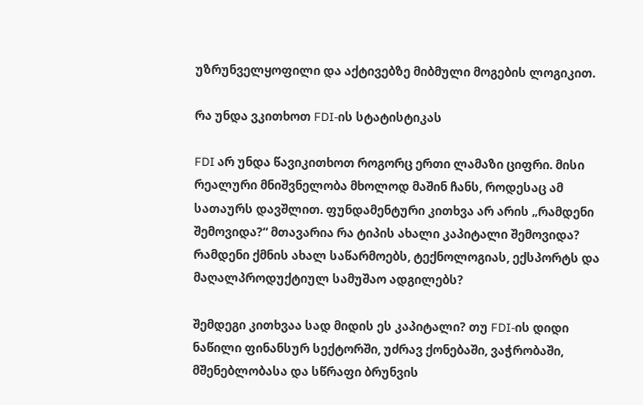უზრუნველყოფილი და აქტივებზე მიბმული მოგების ლოგიკით.

რა უნდა ვკითხოთ FDI-ის სტატისტიკას

FDI არ უნდა წავიკითხოთ როგორც ერთი ლამაზი ციფრი. მისი რეალური მნიშვნელობა მხოლოდ მაშინ ჩანს, როდესაც ამ სათაურს დავშლით. ფუნდამენტური კითხვა არ არის „რამდენი შემოვიდა?“ მთავარია რა ტიპის ახალი კაპიტალი შემოვიდა? რამდენი ქმნის ახალ საწარმოებს, ტექნოლოგიას, ექსპორტს და მაღალპროდუქტიულ სამუშაო ადგილებს?

შემდეგი კითხვაა სად მიდის ეს კაპიტალი? თუ FDI-ის დიდი ნაწილი ფინანსურ სექტორში, უძრავ ქონებაში, ვაჭრობაში, მშენებლობასა და სწრაფი ბრუნვის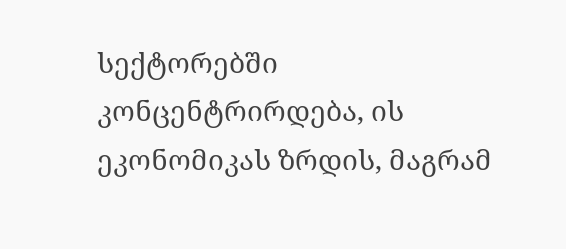სექტორებში კონცენტრირდება, ის ეკონომიკას ზრდის, მაგრამ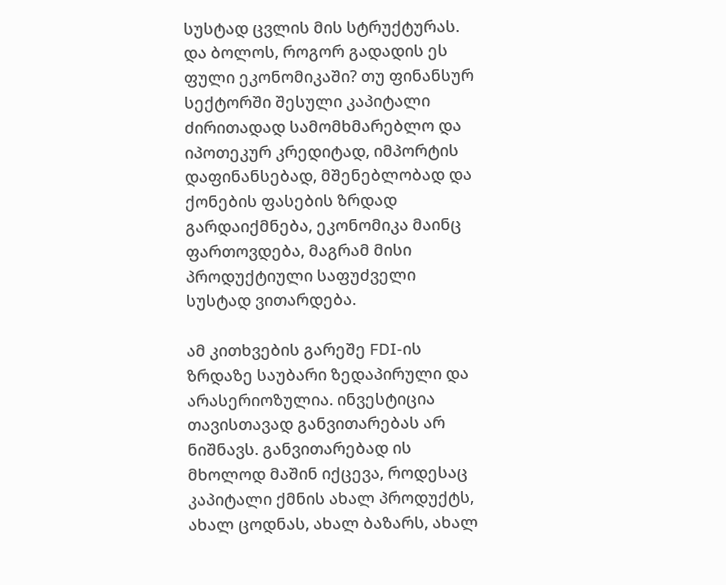სუსტად ცვლის მის სტრუქტურას. და ბოლოს, როგორ გადადის ეს ფული ეკონომიკაში? თუ ფინანსურ სექტორში შესული კაპიტალი ძირითადად სამომხმარებლო და იპოთეკურ კრედიტად, იმპორტის დაფინანსებად, მშენებლობად და ქონების ფასების ზრდად გარდაიქმნება, ეკონომიკა მაინც ფართოვდება, მაგრამ მისი პროდუქტიული საფუძველი სუსტად ვითარდება.

ამ კითხვების გარეშე FDI-ის ზრდაზე საუბარი ზედაპირული და არასერიოზულია. ინვესტიცია თავისთავად განვითარებას არ ნიშნავს. განვითარებად ის მხოლოდ მაშინ იქცევა, როდესაც კაპიტალი ქმნის ახალ პროდუქტს, ახალ ცოდნას, ახალ ბაზარს, ახალ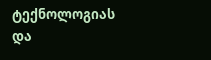ტექნოლოგიას და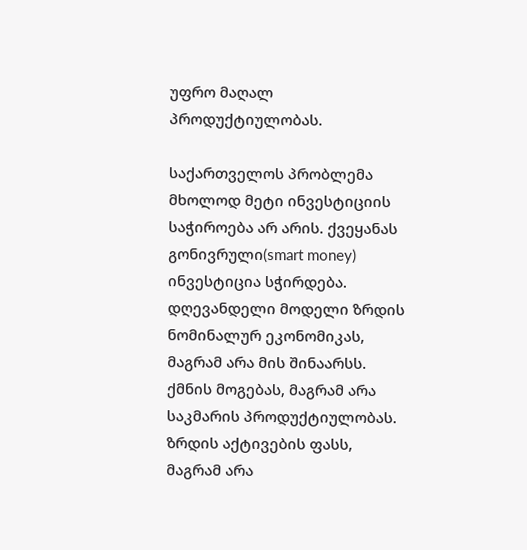უფრო მაღალ პროდუქტიულობას.

საქართველოს პრობლემა მხოლოდ მეტი ინვესტიციის საჭიროება არ არის. ქვეყანას გონივრული(smart money) ინვესტიცია სჭირდება. დღევანდელი მოდელი ზრდის ნომინალურ ეკონომიკას, მაგრამ არა მის შინაარსს. ქმნის მოგებას, მაგრამ არა საკმარის პროდუქტიულობას. ზრდის აქტივების ფასს, მაგრამ არა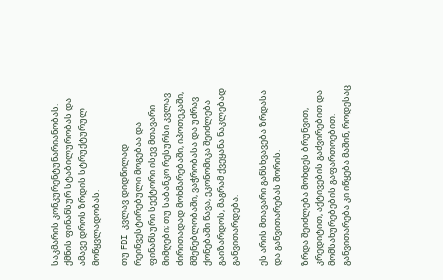საკმარის კონკურენტუნარიანობას. ქმნის ფინანსურ სტაბილურობას და ამავე დროს ზრდის სტრუქტურულ მოწყვლადობას.

თუ FDI კვლავ დიდწილად რეინვესტირებული მოგებაა და ფინანსური სექტორი ისევ მთავარი მიმღები; თუ საბანკო რესურსი კვლავ ძირითადად მოხმარებაში, იპოთეკაში, მშენებლობაში, ვაჭრობასა და უძრავ ქონებაში წავა, ეკონომიკა შეიძლება გაიზარდოს, მაგრამ ქვეყანა ნაკლებად განვითარდება.

ეს არის მთავარი განსხვავება ზრდასა და განვითარებას შორის.

ზრდა შეიძლება მოხდეს ბრუნვით, კრედიტით, აქტივების გაძვირებით და მომსახურებების გაფართოებით. განვითარება კი იწყება მაშინ, როდესაც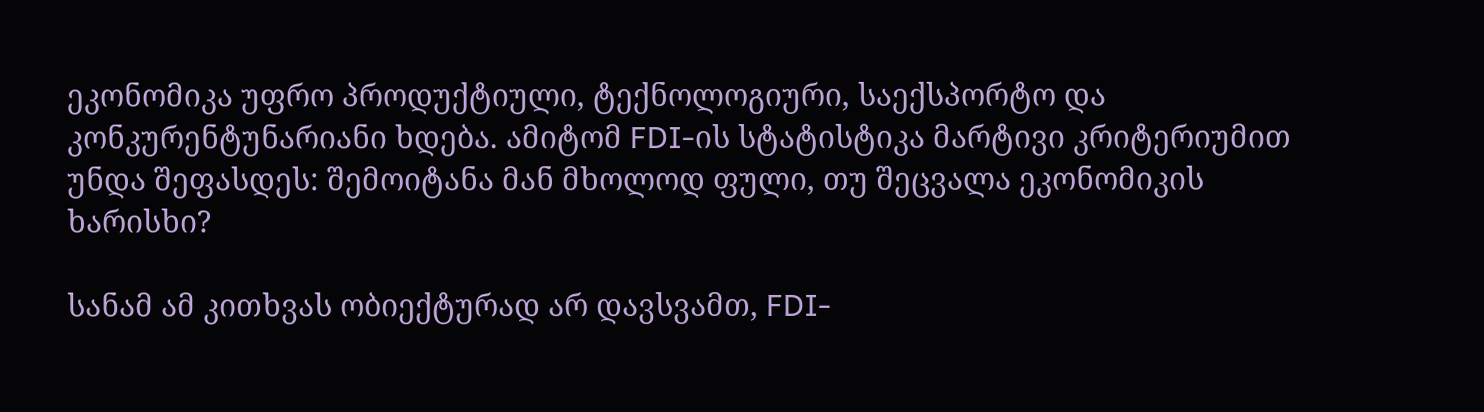ეკონომიკა უფრო პროდუქტიული, ტექნოლოგიური, საექსპორტო და კონკურენტუნარიანი ხდება. ამიტომ FDI-ის სტატისტიკა მარტივი კრიტერიუმით უნდა შეფასდეს: შემოიტანა მან მხოლოდ ფული, თუ შეცვალა ეკონომიკის ხარისხი?

სანამ ამ კითხვას ობიექტურად არ დავსვამთ, FDI-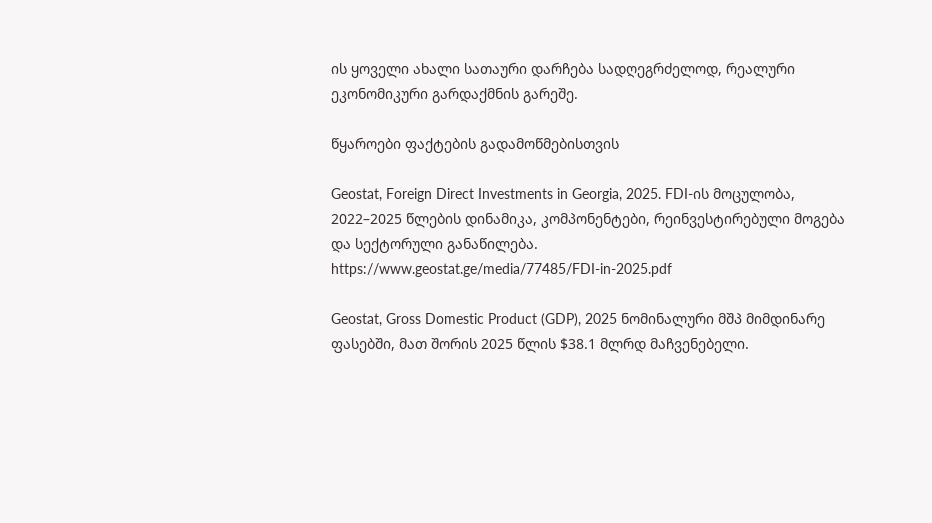ის ყოველი ახალი სათაური დარჩება სადღეგრძელოდ, რეალური ეკონომიკური გარდაქმნის გარეშე.

წყაროები ფაქტების გადამოწმებისთვის

Geostat, Foreign Direct Investments in Georgia, 2025. FDI-ის მოცულობა, 2022–2025 წლების დინამიკა, კომპონენტები, რეინვესტირებული მოგება და სექტორული განაწილება.
https://www.geostat.ge/media/77485/FDI-in-2025.pdf

Geostat, Gross Domestic Product (GDP), 2025 ნომინალური მშპ მიმდინარე ფასებში, მათ შორის 2025 წლის $38.1 მლრდ მაჩვენებელი.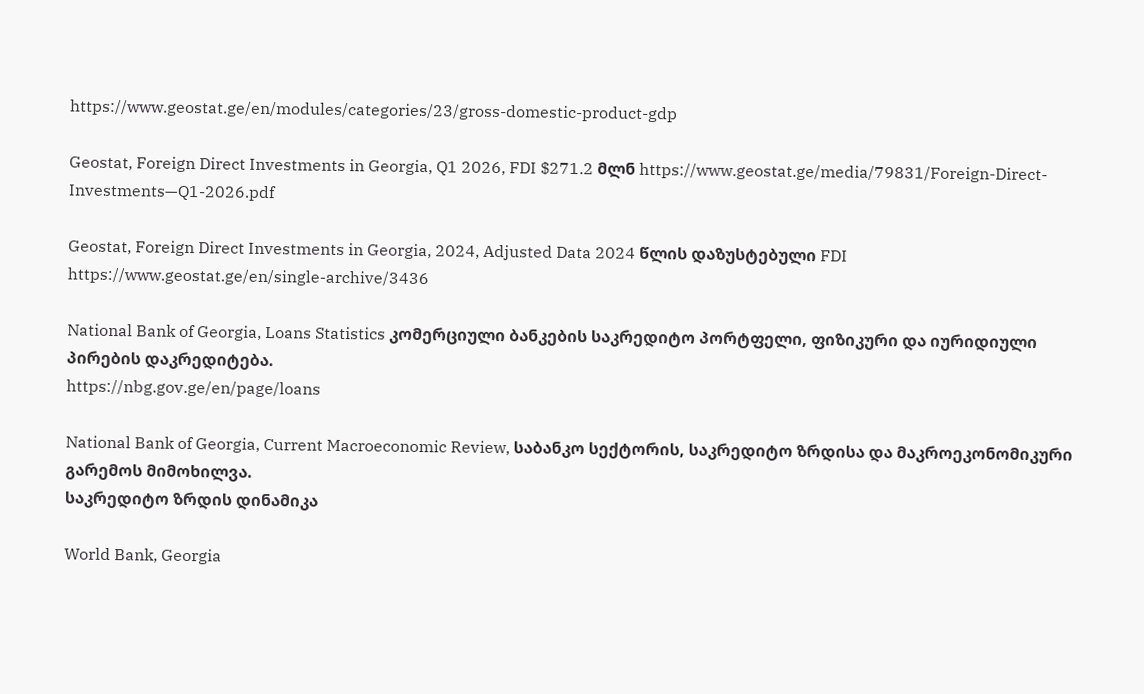https://www.geostat.ge/en/modules/categories/23/gross-domestic-product-gdp

Geostat, Foreign Direct Investments in Georgia, Q1 2026, FDI $271.2 მლნ https://www.geostat.ge/media/79831/Foreign-Direct-Investments—Q1-2026.pdf

Geostat, Foreign Direct Investments in Georgia, 2024, Adjusted Data 2024 წლის დაზუსტებული FDI
https://www.geostat.ge/en/single-archive/3436

National Bank of Georgia, Loans Statistics კომერციული ბანკების საკრედიტო პორტფელი, ფიზიკური და იურიდიული პირების დაკრედიტება.
https://nbg.gov.ge/en/page/loans

National Bank of Georgia, Current Macroeconomic Review, საბანკო სექტორის, საკრედიტო ზრდისა და მაკროეკონომიკური გარემოს მიმოხილვა.
საკრედიტო ზრდის დინამიკა

World Bank, Georgia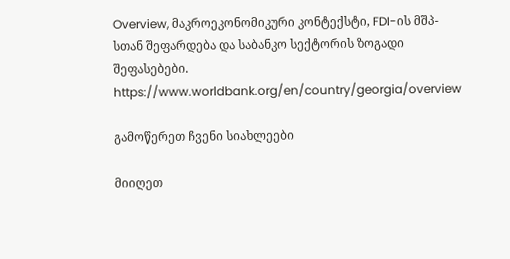Overview, მაკროეკონომიკური კონტექსტი, FDI-ის მშპ-სთან შეფარდება და საბანკო სექტორის ზოგადი შეფასებები.
https://www.worldbank.org/en/country/georgia/overview

გამოწერეთ ჩვენი სიახლეები

მიიღეთ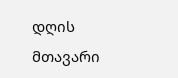დღის მთავარი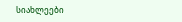სიახლეები